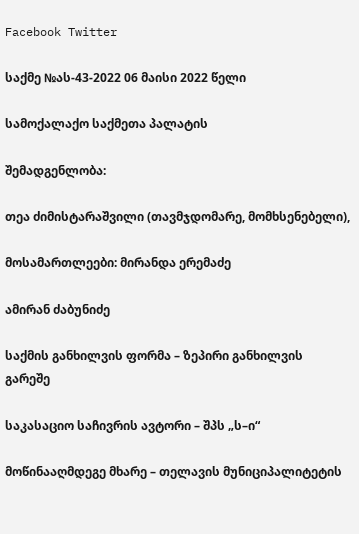Facebook Twitter

საქმე №ას-43-2022 06 მაისი 2022 წელი

სამოქალაქო საქმეთა პალატის

შემადგენლობა:

თეა ძიმისტარაშვილი (თავმჯდომარე, მომხსენებელი),

მოსამართლეები: მირანდა ერემაძე

ამირან ძაბუნიძე

საქმის განხილვის ფორმა – ზეპირი განხილვის გარეშე

საკასაციო საჩივრის ავტორი – შპს „ს–ი“

მოწინააღმდეგე მხარე – თელავის მუნიციპალიტეტის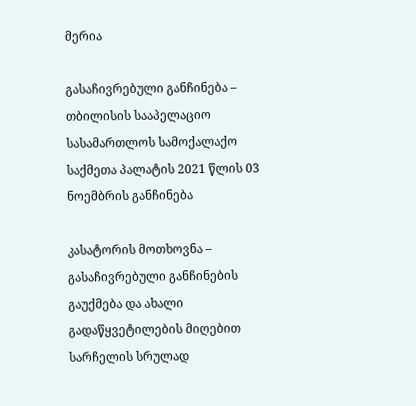მერია

გასაჩივრებული განჩინება – თბილისის სააპელაციო სასამართლოს სამოქალაქო საქმეთა პალატის 2021 წლის 03 ნოემბრის განჩინება

კასატორის მოთხოვნა – გასაჩივრებული განჩინების გაუქმება და ახალი გადაწყვეტილების მიღებით სარჩელის სრულად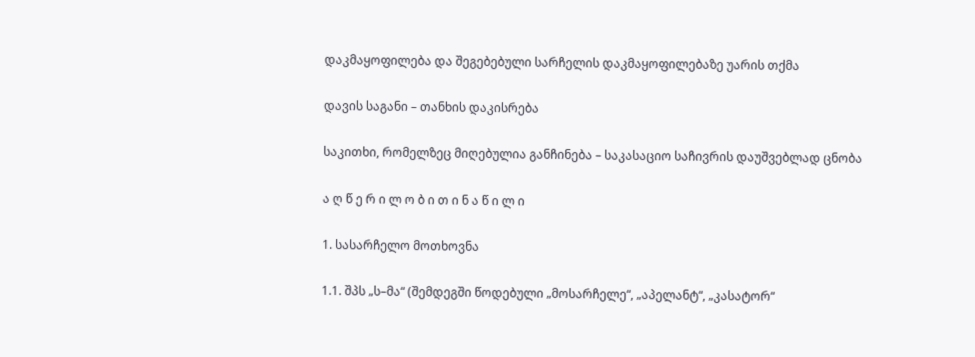დაკმაყოფილება და შეგებებული სარჩელის დაკმაყოფილებაზე უარის თქმა

დავის საგანი – თანხის დაკისრება

საკითხი, რომელზეც მიღებულია განჩინება – საკასაციო საჩივრის დაუშვებლად ცნობა

ა ღ წ ე რ ი ლ ო ბ ი თ ი ნ ა წ ი ლ ი

1. სასარჩელო მოთხოვნა

1.1. შპს „ს–მა“ (შემდეგში წოდებული „მოსარჩელე“, „აპელანტ“, „კასატორ“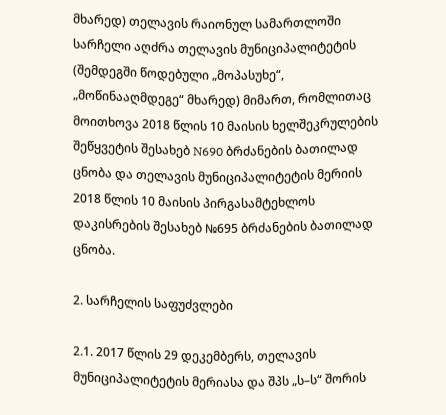მხარედ) თელავის რაიონულ სამართლოში სარჩელი აღძრა თელავის მუნიციპალიტეტის (შემდეგში წოდებული „მოპასუხე“, „მოწინააღმდეგე“ მხარედ) მიმართ, რომლითაც მოითხოვა 2018 წლის 10 მაისის ხელშეკრულების შეწყვეტის შესახებ N690 ბრძანების ბათილად ცნობა და თელავის მუნიციპალიტეტის მერიის 2018 წლის 10 მაისის პირგასამტეხლოს დაკისრების შესახებ №695 ბრძანების ბათილად ცნობა.

2. სარჩელის საფუძვლები

2.1. 2017 წლის 29 დეკემბერს, თელავის მუნიციპალიტეტის მერიასა და შპს „ს–ს“ შორის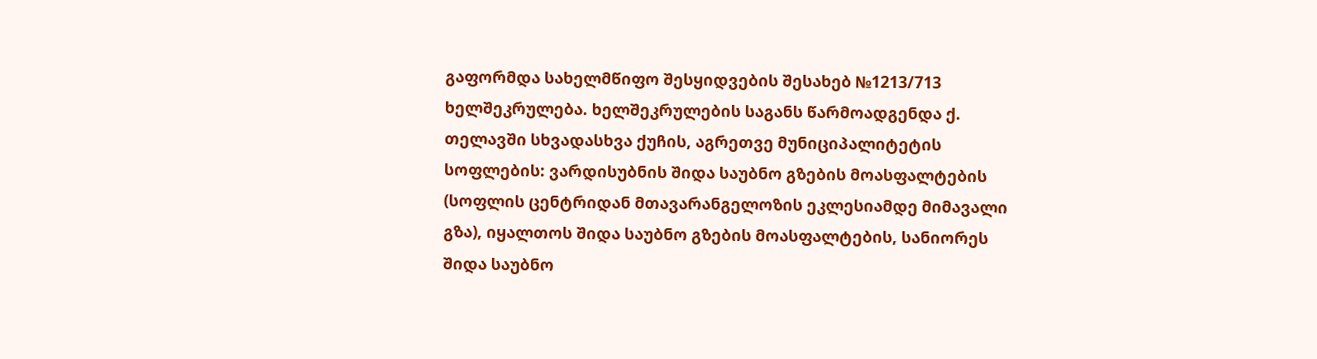გაფორმდა სახელმწიფო შესყიდვების შესახებ №1213/713 ხელშეკრულება. ხელშეკრულების საგანს წარმოადგენდა ქ. თელავში სხვადასხვა ქუჩის, აგრეთვე მუნიციპალიტეტის სოფლების: ვარდისუბნის შიდა საუბნო გზების მოასფალტების (სოფლის ცენტრიდან მთავარანგელოზის ეკლესიამდე მიმავალი გზა), იყალთოს შიდა საუბნო გზების მოასფალტების, სანიორეს შიდა საუბნო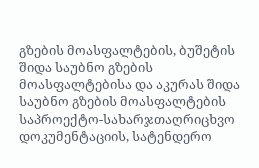გზების მოასფალტების, ბუშეტის შიდა საუბნო გზების მოასფალტებისა და აკურას შიდა საუბნო გზების მოასფალტების საპროექტო-სახარჯთაღრიცხვო დოკუმენტაციის, სატენდერო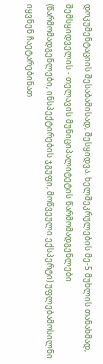დოკუმენტაციის შესაბამისად, შესყიდვა. ხელშეკრულების მე-5 მუხლის თანახმად, შემსყიდველის - თელავის მუნიციპალიტეტის წარმომადგენლები (წარმომადგენლები, ინსპექტირების ჯგუფი, მოწვეული ექსპერტი) უფლებამოსილნი იყვნენ ჩაეტარებინათ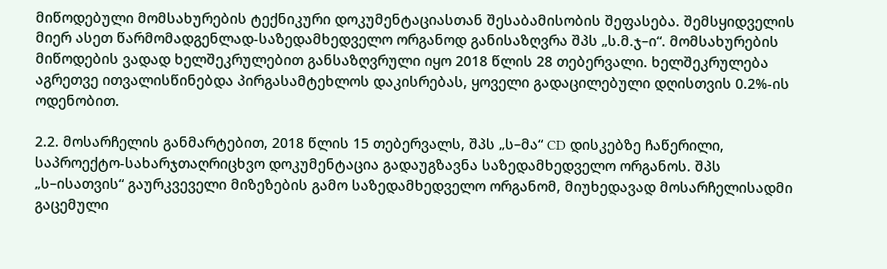მიწოდებული მომსახურების ტექნიკური დოკუმენტაციასთან შესაბამისობის შეფასება. შემსყიდველის მიერ ასეთ წარმომადგენლად-საზედამხედველო ორგანოდ განისაზღვრა შპს „ს.მ.ჯ–ი“. მომსახურების მიწოდების ვადად ხელშეკრულებით განსაზღვრული იყო 2018 წლის 28 თებერვალი. ხელშეკრულება აგრეთვე ითვალისწინებდა პირგასამტეხლოს დაკისრებას, ყოველი გადაცილებული დღისთვის 0.2%-ის ოდენობით.

2.2. მოსარჩელის განმარტებით, 2018 წლის 15 თებერვალს, შპს „ს–მა“ CD დისკებზე ჩაწერილი, საპროექტო-სახარჯთაღრიცხვო დოკუმენტაცია გადაუგზავნა საზედამხედველო ორგანოს. შპს „ს–ისათვის“ გაურკვეველი მიზეზების გამო საზედამხედველო ორგანომ, მიუხედავად მოსარჩელისადმი გაცემული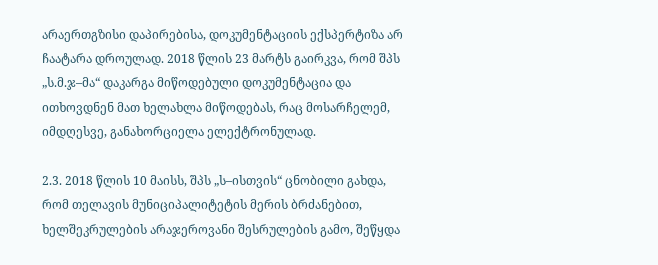არაერთგზისი დაპირებისა, დოკუმენტაციის ექსპერტიზა არ ჩაატარა დროულად. 2018 წლის 23 მარტს გაირკვა, რომ შპს „ს.მ.ჯ–მა“ დაკარგა მიწოდებული დოკუმენტაცია და ითხოვდნენ მათ ხელახლა მიწოდებას, რაც მოსარჩელემ, იმდღესვე, განახორციელა ელექტრონულად.

2.3. 2018 წლის 10 მაისს, შპს „ს–ისთვის“ ცნობილი გახდა, რომ თელავის მუნიციპალიტეტის მერის ბრძანებით, ხელშეკრულების არაჯეროვანი შესრულების გამო, შეწყდა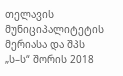თელავის მუნიციპალიტეტის მერიასა და შპს „ს–ს“ შორის 2018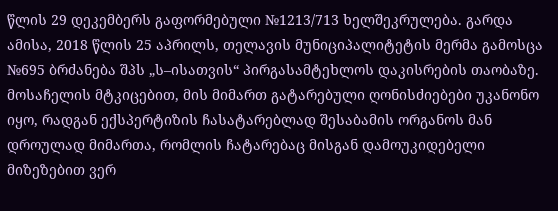წლის 29 დეკემბერს გაფორმებული №1213/713 ხელშეკრულება. გარდა ამისა, 2018 წლის 25 აპრილს, თელავის მუნიციპალიტეტის მერმა გამოსცა №695 ბრძანება შპს „ს–ისათვის“ პირგასამტეხლოს დაკისრების თაობაზე. მოსაჩელის მტკიცებით, მის მიმართ გატარებული ღონისძიებები უკანონო იყო, რადგან ექსპერტიზის ჩასატარებლად შესაბამის ორგანოს მან დროულად მიმართა, რომლის ჩატარებაც მისგან დამოუკიდებელი მიზეზებით ვერ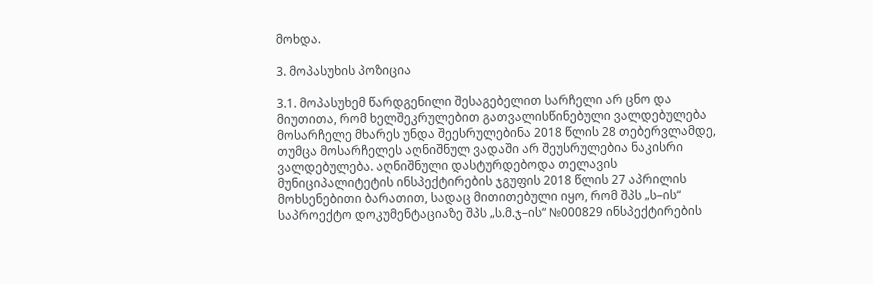მოხდა.

3. მოპასუხის პოზიცია

3.1. მოპასუხემ წარდგენილი შესაგებელით სარჩელი არ ცნო და მიუთითა, რომ ხელშეკრულებით გათვალისწინებული ვალდებულება მოსარჩელე მხარეს უნდა შეესრულებინა 2018 წლის 28 თებერვლამდე, თუმცა მოსარჩელეს აღნიშნულ ვადაში არ შეუსრულებია ნაკისრი ვალდებულება. აღნიშნული დასტურდებოდა თელავის მუნიციპალიტეტის ინსპექტირების ჯგუფის 2018 წლის 27 აპრილის მოხსენებითი ბარათით, სადაც მითითებული იყო, რომ შპს „ს–ის“ საპროექტო დოკუმენტაციაზე შპს „ს.მ.ჯ–ის“ №000829 ინსპექტირების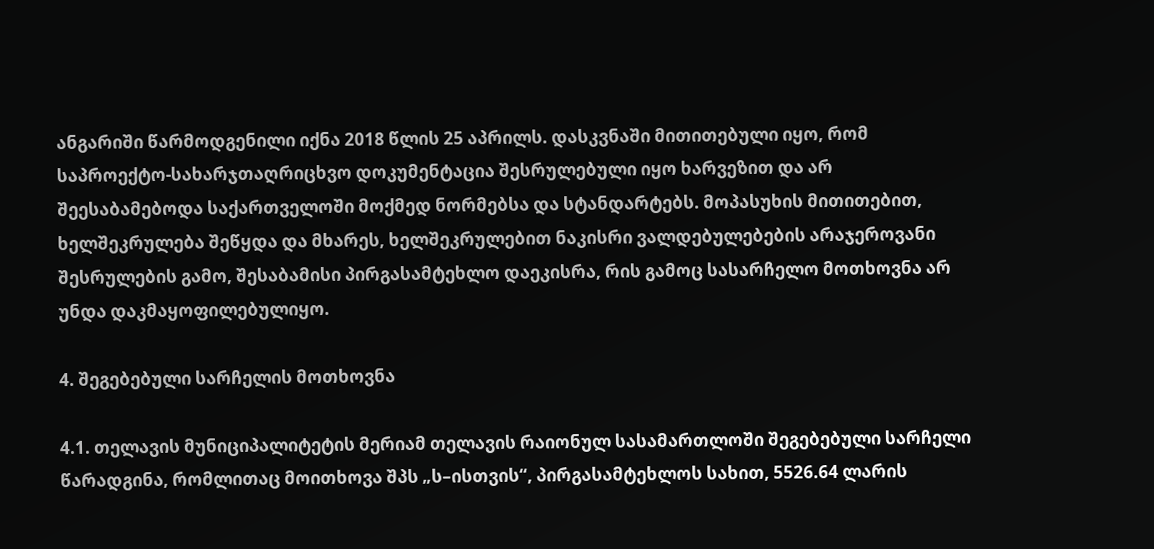ანგარიში წარმოდგენილი იქნა 2018 წლის 25 აპრილს. დასკვნაში მითითებული იყო, რომ საპროექტო-სახარჯთაღრიცხვო დოკუმენტაცია შესრულებული იყო ხარვეზით და არ შეესაბამებოდა საქართველოში მოქმედ ნორმებსა და სტანდარტებს. მოპასუხის მითითებით, ხელშეკრულება შეწყდა და მხარეს, ხელშეკრულებით ნაკისრი ვალდებულებების არაჯეროვანი შესრულების გამო, შესაბამისი პირგასამტეხლო დაეკისრა, რის გამოც სასარჩელო მოთხოვნა არ უნდა დაკმაყოფილებულიყო.

4. შეგებებული სარჩელის მოთხოვნა

4.1. თელავის მუნიციპალიტეტის მერიამ თელავის რაიონულ სასამართლოში შეგებებული სარჩელი წარადგინა, რომლითაც მოითხოვა შპს „ს–ისთვის“, პირგასამტეხლოს სახით, 5526.64 ლარის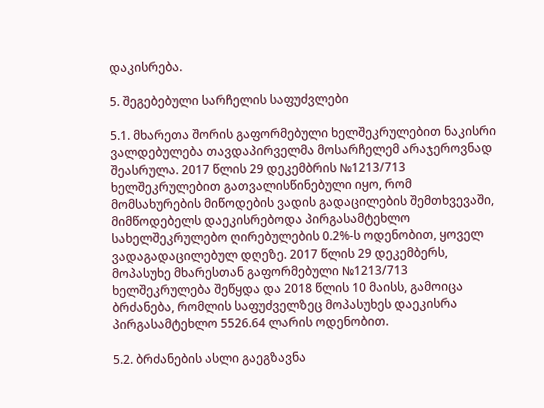დაკისრება.

5. შეგებებული სარჩელის საფუძვლები

5.1. მხარეთა შორის გაფორმებული ხელშეკრულებით ნაკისრი ვალდებულება თავდაპირველმა მოსარჩელემ არაჯეროვნად შეასრულა. 2017 წლის 29 დეკემბრის №1213/713 ხელშეკრულებით გათვალისწინებული იყო, რომ მომსახურების მიწოდების ვადის გადაცილების შემთხვევაში, მიმწოდებელს დაეკისრებოდა პირგასამტეხლო სახელშეკრულებო ღირებულების 0.2%-ს ოდენობით, ყოველ ვადაგადაცილებულ დღეზე. 2017 წლის 29 დეკემბერს, მოპასუხე მხარესთან გაფორმებული №1213/713 ხელშეკრულება შეწყდა და 2018 წლის 10 მაისს, გამოიცა ბრძანება, რომლის საფუძველზეც მოპასუხეს დაეკისრა პირგასამტეხლო 5526.64 ლარის ოდენობით.

5.2. ბრძანების ასლი გაეგზავნა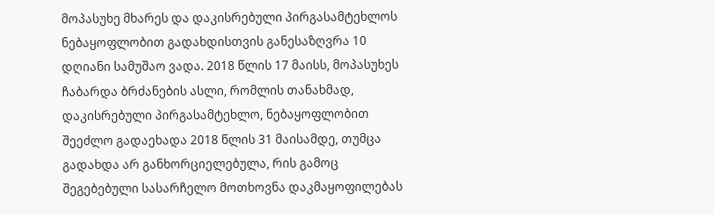მოპასუხე მხარეს და დაკისრებული პირგასამტეხლოს ნებაყოფლობით გადახდისთვის განესაზღვრა 10 დღიანი სამუშაო ვადა. 2018 წლის 17 მაისს, მოპასუხეს ჩაბარდა ბრძანების ასლი, რომლის თანახმად, დაკისრებული პირგასამტეხლო, ნებაყოფლობით შეეძლო გადაეხადა 2018 წლის 31 მაისამდე, თუმცა გადახდა არ განხორციელებულა, რის გამოც შეგებებული სასარჩელო მოთხოვნა დაკმაყოფილებას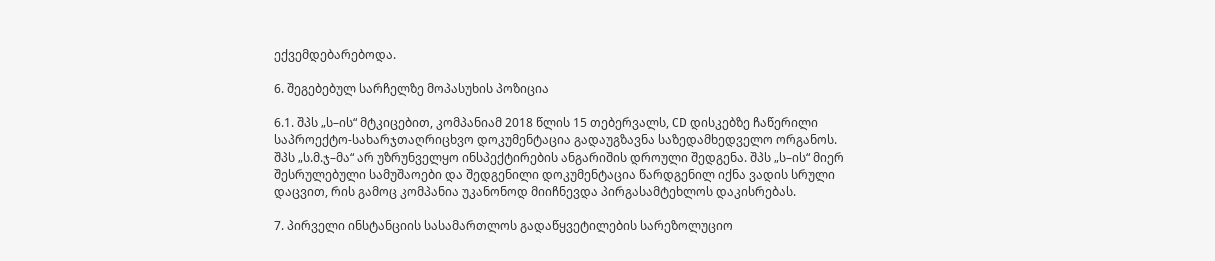ექვემდებარებოდა.

6. შეგებებულ სარჩელზე მოპასუხის პოზიცია

6.1. შპს „ს–ის“ მტკიცებით, კომპანიამ 2018 წლის 15 თებერვალს, CD დისკებზე ჩაწერილი საპროექტო-სახარჯთაღრიცხვო დოკუმენტაცია გადაუგზავნა საზედამხედველო ორგანოს. შპს „ს.მ.ჯ–მა“ არ უზრუნველყო ინსპექტირების ანგარიშის დროული შედგენა. შპს „ს–ის“ მიერ შესრულებული სამუშაოები და შედგენილი დოკუმენტაცია წარდგენილ იქნა ვადის სრული დაცვით, რის გამოც კომპანია უკანონოდ მიიჩნევდა პირგასამტეხლოს დაკისრებას.

7. პირველი ინსტანციის სასამართლოს გადაწყვეტილების სარეზოლუციო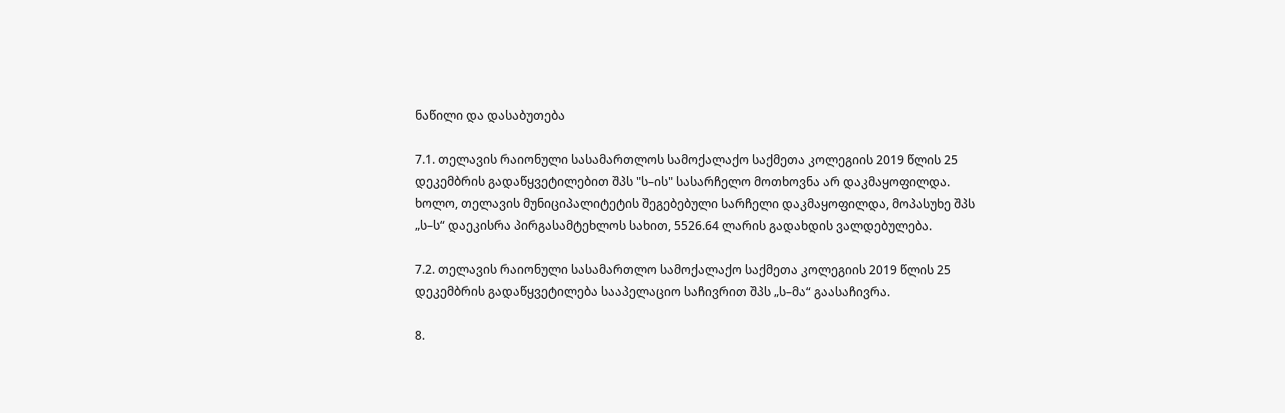ნაწილი და დასაბუთება

7.1. თელავის რაიონული სასამართლოს სამოქალაქო საქმეთა კოლეგიის 2019 წლის 25 დეკემბრის გადაწყვეტილებით შპს "ს–ის" სასარჩელო მოთხოვნა არ დაკმაყოფილდა. ხოლო, თელავის მუნიციპალიტეტის შეგებებული სარჩელი დაკმაყოფილდა, მოპასუხე შპს „ს–ს“ დაეკისრა პირგასამტეხლოს სახით, 5526.64 ლარის გადახდის ვალდებულება.

7.2. თელავის რაიონული სასამართლო სამოქალაქო საქმეთა კოლეგიის 2019 წლის 25 დეკემბრის გადაწყვეტილება სააპელაციო საჩივრით შპს „ს–მა“ გაასაჩივრა.

8.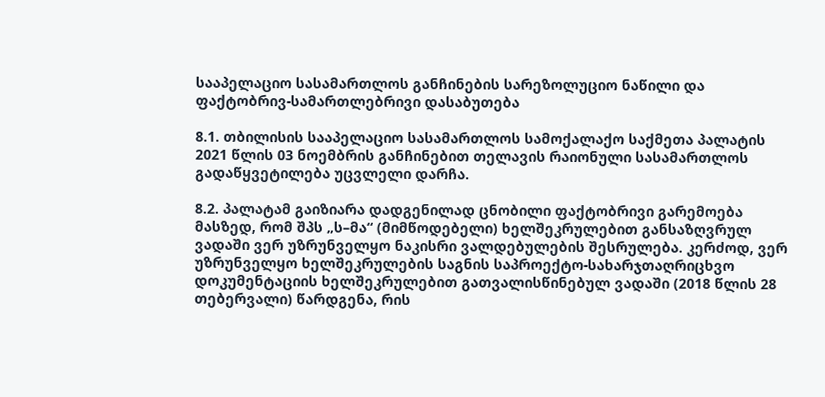სააპელაციო სასამართლოს განჩინების სარეზოლუციო ნაწილი და ფაქტობრივ-სამართლებრივი დასაბუთება

8.1. თბილისის სააპელაციო სასამართლოს სამოქალაქო საქმეთა პალატის 2021 წლის 03 ნოემბრის განჩინებით თელავის რაიონული სასამართლოს გადაწყვეტილება უცვლელი დარჩა.

8.2. პალატამ გაიზიარა დადგენილად ცნობილი ფაქტობრივი გარემოება მასზედ, რომ შპს „ს–მა“ (მიმწოდებელი) ხელშეკრულებით განსაზღვრულ ვადაში ვერ უზრუნველყო ნაკისრი ვალდებულების შესრულება. კერძოდ, ვერ უზრუნველყო ხელშეკრულების საგნის საპროექტო-სახარჯთაღრიცხვო დოკუმენტაციის ხელშეკრულებით გათვალისწინებულ ვადაში (2018 წლის 28 თებერვალი) წარდგენა, რის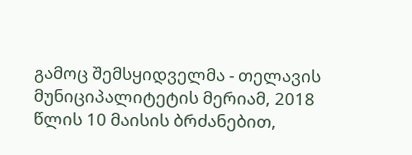გამოც შემსყიდველმა - თელავის მუნიციპალიტეტის მერიამ, 2018 წლის 10 მაისის ბრძანებით,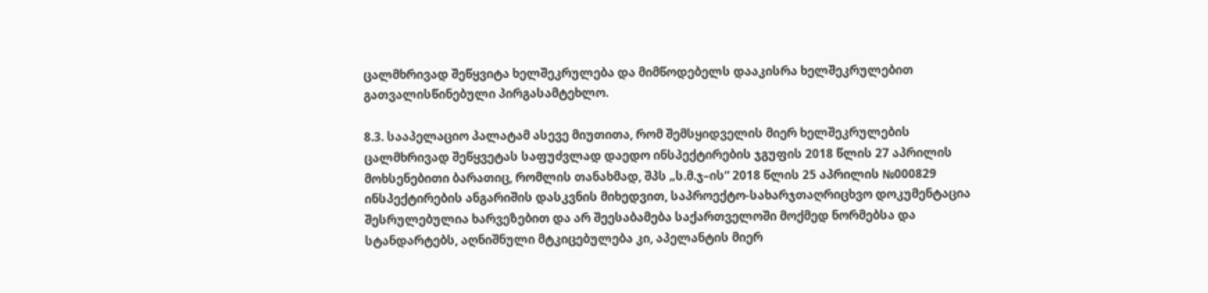ცალმხრივად შეწყვიტა ხელშეკრულება და მიმწოდებელს დააკისრა ხელშეკრულებით გათვალისწინებული პირგასამტეხლო.

8.3. სააპელაციო პალატამ ასევე მიუთითა, რომ შემსყიდველის მიერ ხელშეკრულების ცალმხრივად შეწყვეტას საფუძვლად დაედო ინსპექტირების ჯგუფის 2018 წლის 27 აპრილის მოხსენებითი ბარათიც, რომლის თანახმად, შპს „ს.მ.ჯ–ის“ 2018 წლის 25 აპრილის №000829 ინსპექტირების ანგარიშის დასკვნის მიხედვით, საპროექტო-სახარჯთაღრიცხვო დოკუმენტაცია შესრულებულია ხარვეზებით და არ შეესაბამება საქართველოში მოქმედ ნორმებსა და სტანდარტებს, აღნიშნული მტკიცებულება კი, აპელანტის მიერ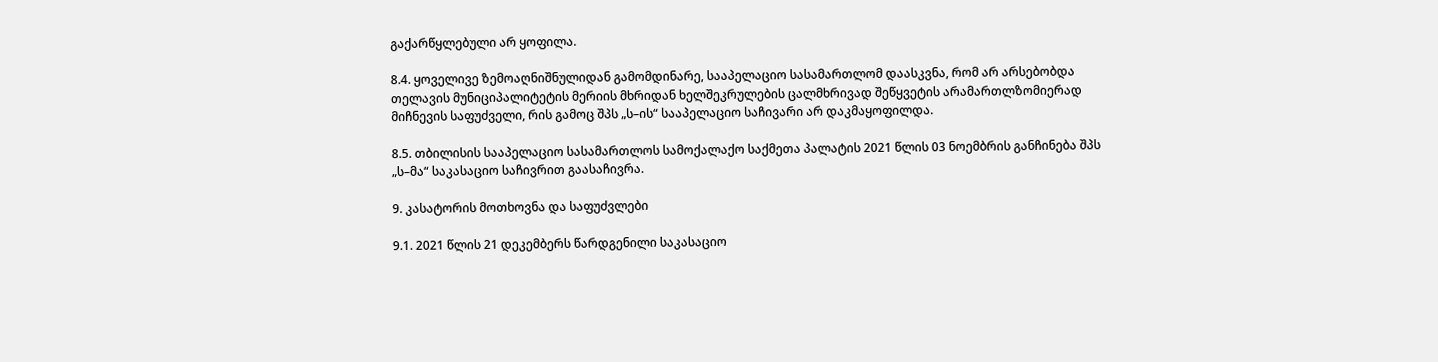გაქარწყლებული არ ყოფილა.

8.4. ყოველივე ზემოაღნიშნულიდან გამომდინარე, სააპელაციო სასამართლომ დაასკვნა, რომ არ არსებობდა თელავის მუნიციპალიტეტის მერიის მხრიდან ხელშეკრულების ცალმხრივად შეწყვეტის არამართლზომიერად მიჩნევის საფუძველი, რის გამოც შპს „ს–ის“ სააპელაციო საჩივარი არ დაკმაყოფილდა.

8.5. თბილისის სააპელაციო სასამართლოს სამოქალაქო საქმეთა პალატის 2021 წლის 03 ნოემბრის განჩინება შპს „ს–მა“ საკასაციო საჩივრით გაასაჩივრა.

9. კასატორის მოთხოვნა და საფუძვლები

9.1. 2021 წლის 21 დეკემბერს წარდგენილი საკასაციო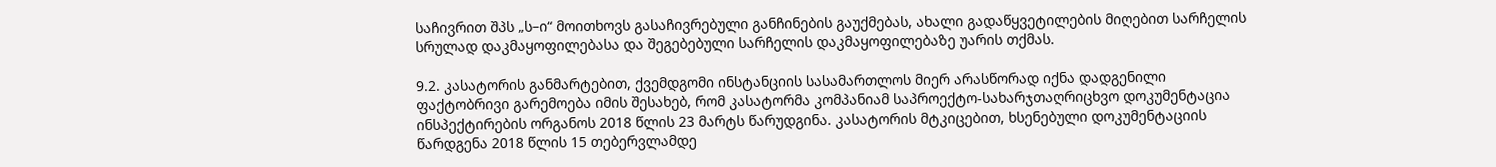საჩივრით შპს „ს–ი“ მოითხოვს გასაჩივრებული განჩინების გაუქმებას, ახალი გადაწყვეტილების მიღებით სარჩელის სრულად დაკმაყოფილებასა და შეგებებული სარჩელის დაკმაყოფილებაზე უარის თქმას.

9.2. კასატორის განმარტებით, ქვემდგომი ინსტანციის სასამართლოს მიერ არასწორად იქნა დადგენილი ფაქტობრივი გარემოება იმის შესახებ, რომ კასატორმა კომპანიამ საპროექტო-სახარჯთაღრიცხვო დოკუმენტაცია ინსპექტირების ორგანოს 2018 წლის 23 მარტს წარუდგინა. კასატორის მტკიცებით, ხსენებული დოკუმენტაციის წარდგენა 2018 წლის 15 თებერვლამდე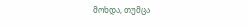მოხდა, თუმცა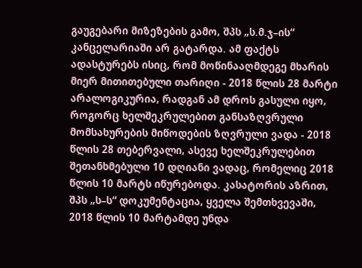გაუგებარი მიზეზების გამო, შპს „ს.მ.ჯ–ის“ კანცელარიაში არ გატარდა. ამ ფაქტს ადასტურებს ისიც, რომ მოწინააღმდეგე მხარის მიერ მითითებული თარიღი - 2018 წლის 28 მარტი არალოგიკურია, რადგან ამ დროს გასული იყო, როგორც ხელშეკრულებით განსაზღვრული მომსახურების მიწოდების ზღვრული ვადა - 2018 წლის 28 თებერვალი, ასევე ხელშეკრულებით შეთანხმებული 10 დღიანი ვადაც, რომელიც 2018 წლის 10 მარტს იწურებოდა. კასატორის აზრით, შპს „ს–ს“ დოკუმენტაცია, ყველა შემთხვევაში, 2018 წლის 10 მარტამდე უნდა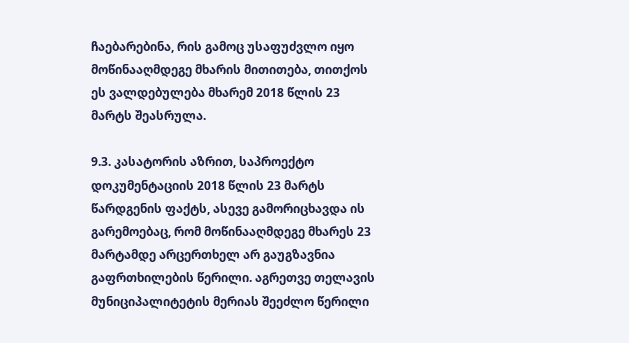ჩაებარებინა, რის გამოც უსაფუძვლო იყო მოწინააღმდეგე მხარის მითითება, თითქოს ეს ვალდებულება მხარემ 2018 წლის 23 მარტს შეასრულა.

9.3. კასატორის აზრით, საპროექტო დოკუმენტაციის 2018 წლის 23 მარტს წარდგენის ფაქტს, ასევე გამორიცხავდა ის გარემოებაც, რომ მოწინააღმდეგე მხარეს 23 მარტამდე არცერთხელ არ გაუგზავნია გაფრთხილების წერილი. აგრეთვე თელავის მუნიციპალიტეტის მერიას შეეძლო წერილი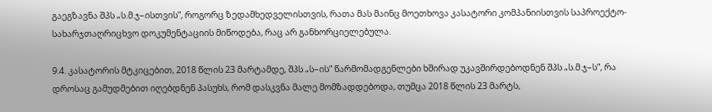გაეგზავნა შპს „ს.მ.ჯ–ისთვის“, როგორც ზედამხედველისთვის, რათა მას მაინც მოეთხოვა კასატორი კომპანიისთვის საპროექტო-სახარჯთაღრიცხვო დოკუმენტაციის მიწოდება, რაც არ განხორციელებულა.

9.4. კასატორის მტკიცებით, 2018 წლის 23 მარტამდე, შპს „ს–ის“ წარმომადგენლები ხშირად უკავშირდებოდნენ შპს „ს.მ.ჯ–ს“, რა დროსაც გამუდმებით იღებდნენ პასუხს, რომ დასკვნა მალე მომზადდებოდა, თუმცა 2018 წლის 23 მარტს,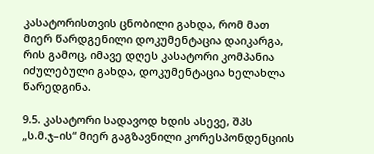კასატორისთვის ცნობილი გახდა, რომ მათ მიერ წარდგენილი დოკუმენტაცია დაიკარგა, რის გამოც, იმავე დღეს კასატორი კომპანია იძულებული გახდა, დოკუმენტაცია ხელახლა წარედგინა.

9.5. კასატორი სადავოდ ხდის ასევე, შპს „ს.მ.ჯ–ის“ მიერ გაგზავნილი კორესპონდენციის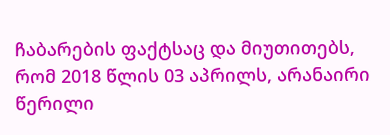ჩაბარების ფაქტსაც და მიუთითებს, რომ 2018 წლის 03 აპრილს, არანაირი წერილი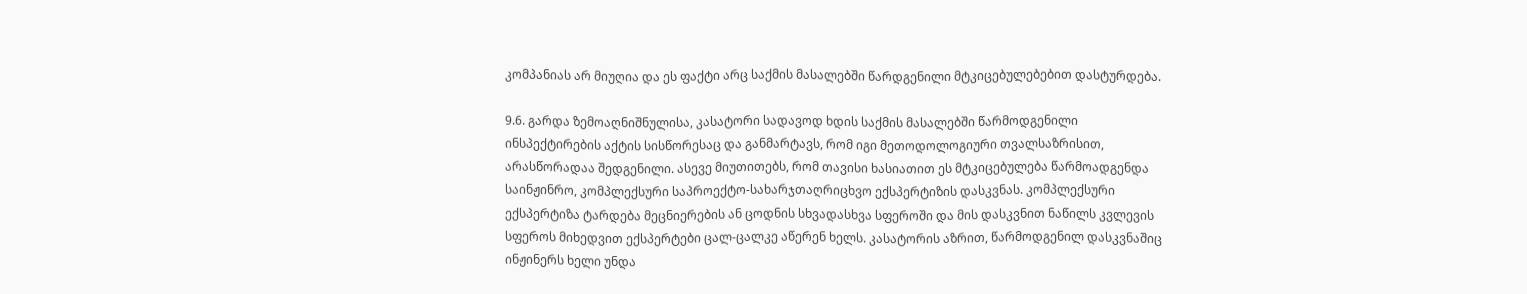კომპანიას არ მიუღია და ეს ფაქტი არც საქმის მასალებში წარდგენილი მტკიცებულებებით დასტურდება.

9.6. გარდა ზემოაღნიშნულისა, კასატორი სადავოდ ხდის საქმის მასალებში წარმოდგენილი ინსპექტირების აქტის სისწორესაც და განმარტავს, რომ იგი მეთოდოლოგიური თვალსაზრისით, არასწორადაა შედგენილი. ასევე მიუთითებს, რომ თავისი ხასიათით ეს მტკიცებულება წარმოადგენდა საინჟინრო, კომპლექსური საპროექტო-სახარჯთაღრიცხვო ექსპერტიზის დასკვნას. კომპლექსური ექსპერტიზა ტარდება მეცნიერების ან ცოდნის სხვადასხვა სფეროში და მის დასკვნით ნაწილს კვლევის სფეროს მიხედვით ექსპერტები ცალ-ცალკე აწერენ ხელს. კასატორის აზრით, წარმოდგენილ დასკვნაშიც ინჟინერს ხელი უნდა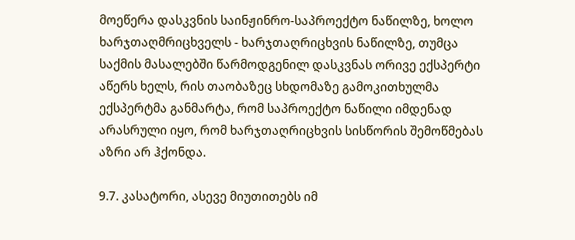მოეწერა დასკვნის საინჟინრო-საპროექტო ნაწილზე, ხოლო ხარჯთაღმრიცხველს - ხარჯთაღრიცხვის ნაწილზე, თუმცა საქმის მასალებში წარმოდგენილ დასკვნას ორივე ექსპერტი აწერს ხელს, რის თაობაზეც სხდომაზე გამოკითხულმა ექსპერტმა განმარტა, რომ საპროექტო ნაწილი იმდენად არასრული იყო, რომ ხარჯთაღრიცხვის სისწორის შემოწმებას აზრი არ ჰქონდა.

9.7. კასატორი, ასევე მიუთითებს იმ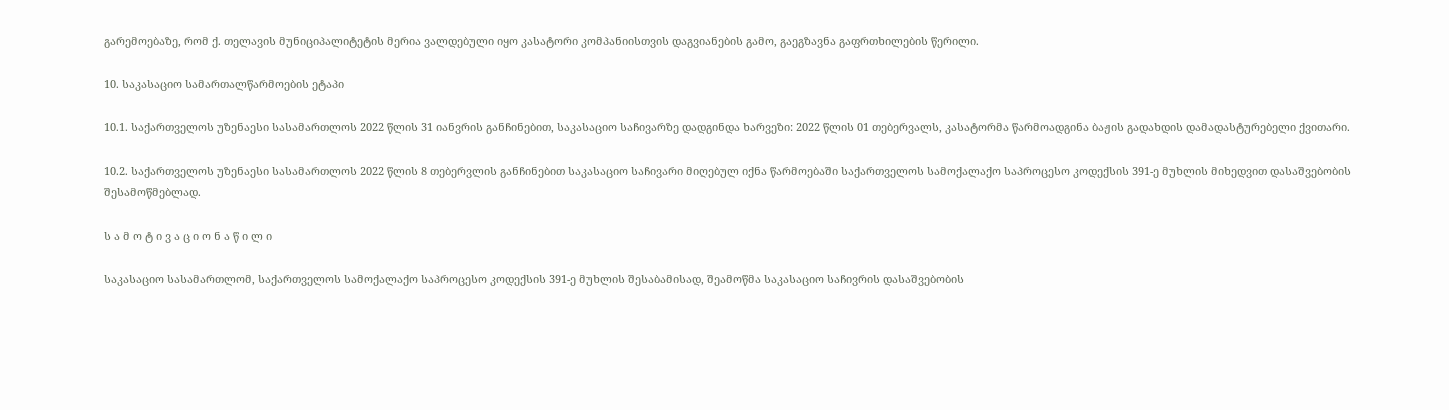გარემოებაზე, რომ ქ. თელავის მუნიციპალიტეტის მერია ვალდებული იყო კასატორი კომპანიისთვის დაგვიანების გამო, გაეგზავნა გაფრთხილების წერილი.

10. საკასაციო სამართალწარმოების ეტაპი

10.1. საქართველოს უზენაესი სასამართლოს 2022 წლის 31 იანვრის განჩინებით, საკასაციო საჩივარზე დადგინდა ხარვეზი: 2022 წლის 01 თებერვალს, კასატორმა წარმოადგინა ბაჟის გადახდის დამადასტურებელი ქვითარი.

10.2. საქართველოს უზენაესი სასამართლოს 2022 წლის 8 თებერვლის განჩინებით საკასაციო საჩივარი მიღებულ იქნა წარმოებაში საქართველოს სამოქალაქო საპროცესო კოდექსის 391-ე მუხლის მიხედვით დასაშვებობის შესამოწმებლად.

ს ა მ ო ტ ი ვ ა ც ი ო ნ ა წ ი ლ ი

საკასაციო სასამართლომ, საქართველოს სამოქალაქო საპროცესო კოდექსის 391-ე მუხლის შესაბამისად, შეამოწმა საკასაციო საჩივრის დასაშვებობის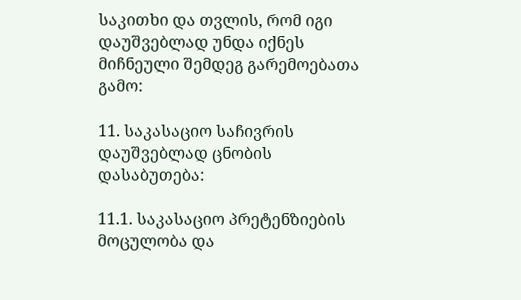საკითხი და თვლის, რომ იგი დაუშვებლად უნდა იქნეს მიჩნეული შემდეგ გარემოებათა გამო:

11. საკასაციო საჩივრის დაუშვებლად ცნობის დასაბუთება:

11.1. საკასაციო პრეტენზიების მოცულობა და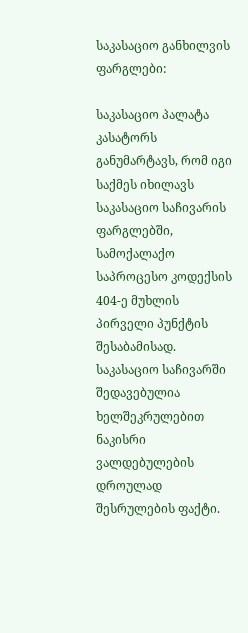საკასაციო განხილვის ფარგლები:

საკასაციო პალატა კასატორს განუმარტავს, რომ იგი საქმეს იხილავს საკასაციო საჩივარის ფარგლებში, სამოქალაქო საპროცესო კოდექსის 404-ე მუხლის პირველი პუნქტის შესაბამისად. საკასაციო საჩივარში შედავებულია ხელშეკრულებით ნაკისრი ვალდებულების დროულად შესრულების ფაქტი.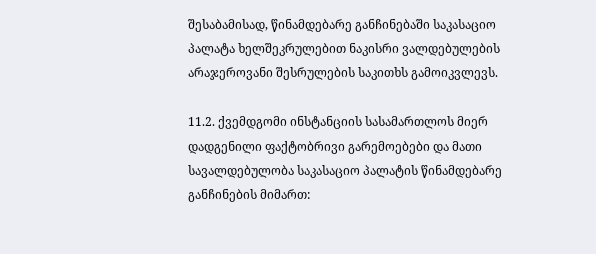შესაბამისად, წინამდებარე განჩინებაში საკასაციო პალატა ხელშეკრულებით ნაკისრი ვალდებულების არაჯეროვანი შესრულების საკითხს გამოიკვლევს.

11.2. ქვემდგომი ინსტანციის სასამართლოს მიერ დადგენილი ფაქტობრივი გარემოებები და მათი სავალდებულობა საკასაციო პალატის წინამდებარე განჩინების მიმართ: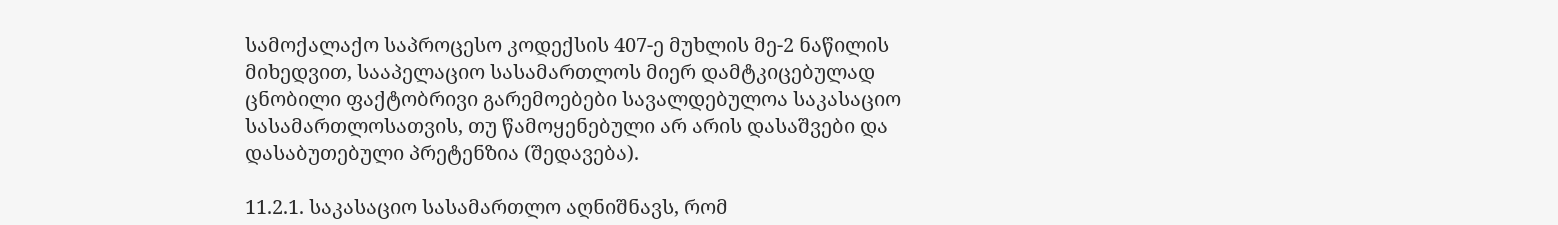სამოქალაქო საპროცესო კოდექსის 407-ე მუხლის მე-2 ნაწილის მიხედვით, სააპელაციო სასამართლოს მიერ დამტკიცებულად ცნობილი ფაქტობრივი გარემოებები სავალდებულოა საკასაციო სასამართლოსათვის, თუ წამოყენებული არ არის დასაშვები და დასაბუთებული პრეტენზია (შედავება).

11.2.1. საკასაციო სასამართლო აღნიშნავს, რომ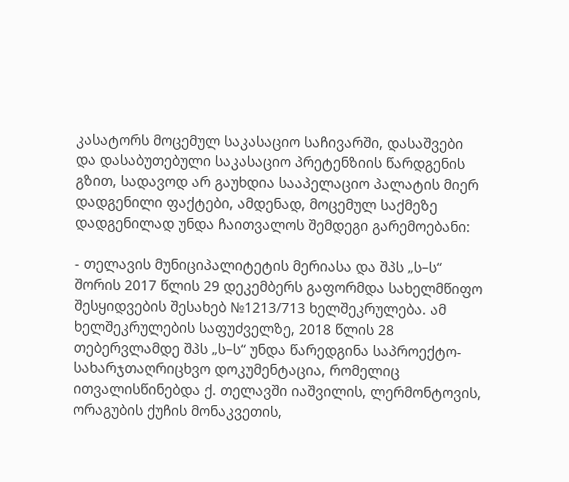კასატორს მოცემულ საკასაციო საჩივარში, დასაშვები და დასაბუთებული საკასაციო პრეტენზიის წარდგენის გზით, სადავოდ არ გაუხდია სააპელაციო პალატის მიერ დადგენილი ფაქტები, ამდენად, მოცემულ საქმეზე დადგენილად უნდა ჩაითვალოს შემდეგი გარემოებანი:

- თელავის მუნიციპალიტეტის მერიასა და შპს „ს–ს“ შორის 2017 წლის 29 დეკემბერს გაფორმდა სახელმწიფო შესყიდვების შესახებ №1213/713 ხელშეკრულება. ამ ხელშეკრულების საფუძველზე, 2018 წლის 28 თებერვლამდე შპს „ს–ს“ უნდა წარედგინა საპროექტო-სახარჯთაღრიცხვო დოკუმენტაცია, რომელიც ითვალისწინებდა ქ. თელავში იაშვილის, ლერმონტოვის, ორაგუბის ქუჩის მონაკვეთის,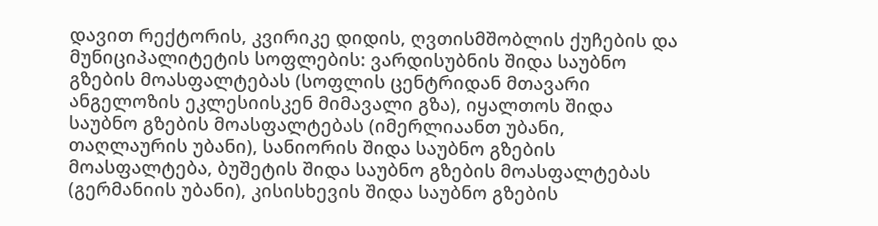დავით რექტორის, კვირიკე დიდის, ღვთისმშობლის ქუჩების და მუნიციპალიტეტის სოფლების: ვარდისუბნის შიდა საუბნო გზების მოასფალტებას (სოფლის ცენტრიდან მთავარი ანგელოზის ეკლესიისკენ მიმავალი გზა), იყალთოს შიდა საუბნო გზების მოასფალტებას (იმერლიაანთ უბანი, თაღლაურის უბანი), სანიორის შიდა საუბნო გზების მოასფალტება, ბუშეტის შიდა საუბნო გზების მოასფალტებას (გერმანიის უბანი), კისისხევის შიდა საუბნო გზების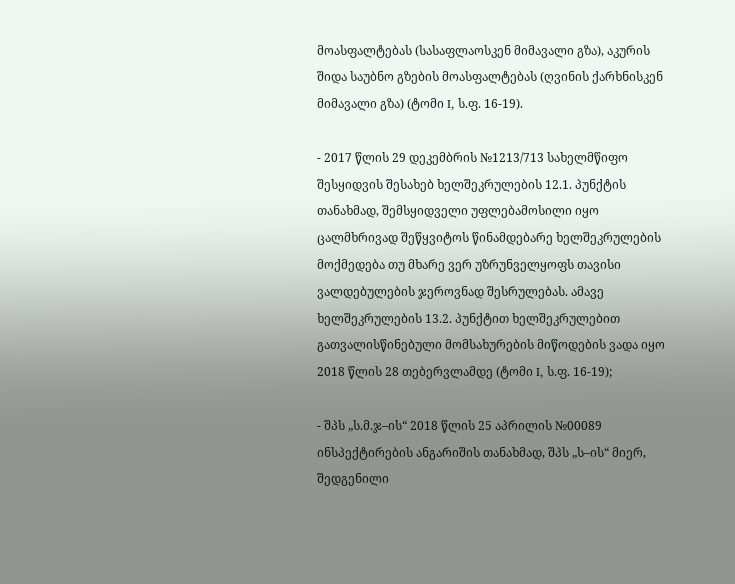მოასფალტებას (სასაფლაოსკენ მიმავალი გზა), აკურის შიდა საუბნო გზების მოასფალტებას (ღვინის ქარხნისკენ მიმავალი გზა) (ტომი I, ს.ფ. 16-19).

- 2017 წლის 29 დეკემბრის №1213/713 სახელმწიფო შესყიდვის შესახებ ხელშეკრულების 12.1. პუნქტის თანახმად, შემსყიდველი უფლებამოსილი იყო ცალმხრივად შეწყვიტოს წინამდებარე ხელშეკრულების მოქმედება თუ მხარე ვერ უზრუნველყოფს თავისი ვალდებულების ჯეროვნად შესრულებას. ამავე ხელშეკრულების 13.2. პუნქტით ხელშეკრულებით გათვალისწინებული მომსახურების მიწოდების ვადა იყო 2018 წლის 28 თებერვლამდე (ტომი I, ს.ფ. 16-19);

- შპს „ს.მ.ჯ–ის“ 2018 წლის 25 აპრილის №00089 ინსპექტირების ანგარიშის თანახმად, შპს „ს–ის“ მიერ, შედგენილი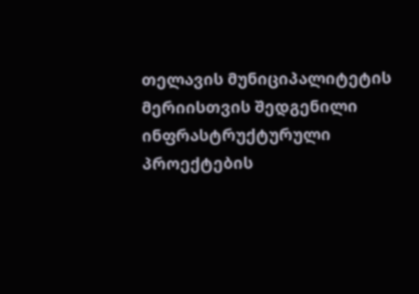თელავის მუნიციპალიტეტის მერიისთვის შედგენილი ინფრასტრუქტურული პროექტების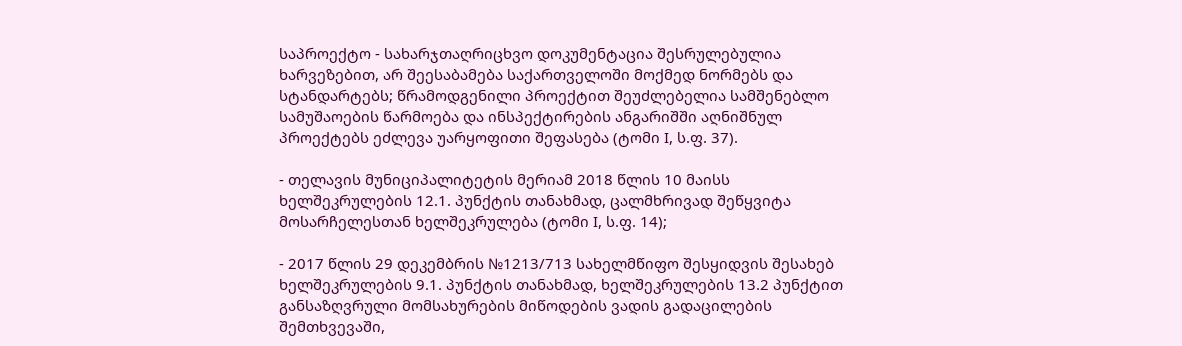საპროექტო - სახარჯთაღრიცხვო დოკუმენტაცია შესრულებულია ხარვეზებით, არ შეესაბამება საქართველოში მოქმედ ნორმებს და სტანდარტებს; წრამოდგენილი პროექტით შეუძლებელია სამშენებლო სამუშაოების წარმოება და ინსპექტირების ანგარიშში აღნიშნულ პროექტებს ეძლევა უარყოფითი შეფასება (ტომი I, ს.ფ. 37).

- თელავის მუნიციპალიტეტის მერიამ 2018 წლის 10 მაისს ხელშეკრულების 12.1. პუნქტის თანახმად, ცალმხრივად შეწყვიტა მოსარჩელესთან ხელშეკრულება (ტომი I, ს.ფ. 14);

- 2017 წლის 29 დეკემბრის №1213/713 სახელმწიფო შესყიდვის შესახებ ხელშეკრულების 9.1. პუნქტის თანახმად, ხელშეკრულების 13.2 პუნქტით განსაზღვრული მომსახურების მიწოდების ვადის გადაცილების შემთხვევაში,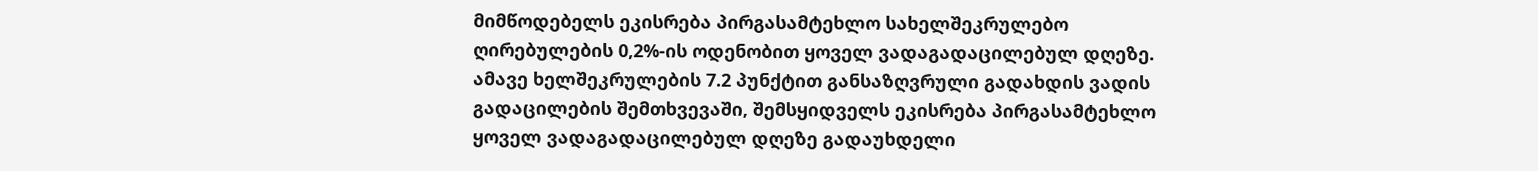მიმწოდებელს ეკისრება პირგასამტეხლო სახელშეკრულებო ღირებულების 0,2%-ის ოდენობით ყოველ ვადაგადაცილებულ დღეზე. ამავე ხელშეკრულების 7.2 პუნქტით განსაზღვრული გადახდის ვადის გადაცილების შემთხვევაში, შემსყიდველს ეკისრება პირგასამტეხლო ყოველ ვადაგადაცილებულ დღეზე გადაუხდელი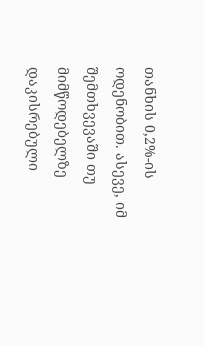თანხის 0,2%-ის ოდენობით. ასევე, იმ შემთხვევაში თუ მიმწოდებელზე დაკისრებული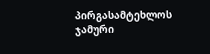პირგასამტეხლოს ჯამური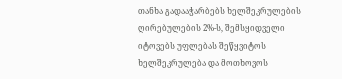თანხა გადააჭარბებს ხელშეკრულების ღირებულების 2%-ს, შემსყიდველი იტოვებს უფლებას შეწყვიტოს ხელშეკრულება და მოთხოვოს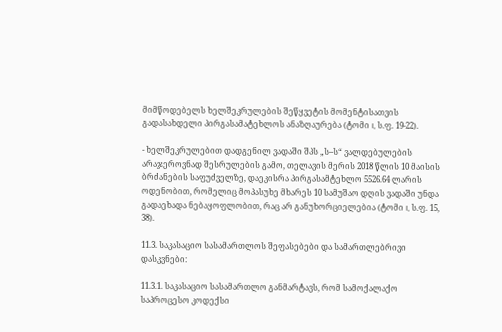მიმწოდებელს ხელშეკრულების შეწყვეტის მომენტისათვის გადასახდელი პირგასამატეხლოს ანაზღაურება (ტომი I, ს.ფ. 19-22).

- ხელშეკრულებით დადგენილ ვადაში შპს „ს–ს“ ვალდებულების არაჯეროვნად შესრულების გამო, თელავის მერის 2018 წლის 10 მაისის ბრძანების საფუძველზე, დაეკისრა პირგასამტეხლო 5526.64 ლარის ოდენობით, რომელიც მოპასუხე მხარეს 10 სამუშაო დღის ვადაში უნდა გადაეხადა ნებაყოფლობით, რაც არ განუხორციელებია (ტომი I, ს.ფ. 15, 38).

11.3. საკასაციო სასამართლოს შეფასებები და სამართლებრივი დასკვნები:

11.3.1. საკასაციო სასამართლო განმარტავს, რომ სამოქალაქო საპროცესო კოდექსი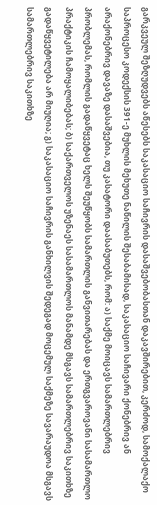გარკვეულ შეზღუდვებს აწესებს საკასაციო საჩივრის დასაშვებობასთან დაკავშირებით, კერძოდ, სამოქალაქო საპროცესო კოდექსის 391-ე მუხლის მეხუთე ნაწილის შესაბამისად, საკასაციო საჩივარი ქონებრივ ან არაქონებრივ დავაზე დასაშვებია, თუ კასატორი დაასაბუთებს, რომ: ა) საქმე მოიცავს სამართლებრივ პრობლემას, რომლის გადაწყვეტაც ხელს შეუწყობს სამართლის განვითარებას და ერთგვაროვანი სასამართლო პრაქტიკის ჩამოყალიბებას; ბ) საქართველოს უზენაეს სასამართლოს მანამდე მსგავს სამართლებრივ საკითხზე გადაწყვეტილება არ მიუღია; გ) საკასაციო საჩივრის განხილვის შედეგად მოცემულ საქმეზე სავარაუდოა მსგავს სამართლებრივ საკითხზე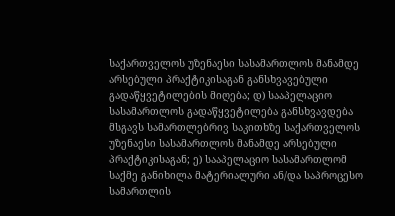საქართველოს უზენაესი სასამართლოს მანამდე არსებული პრაქტიკისაგან განსხვავებული გადაწყვეტილების მიღება; დ) სააპელაციო სასამართლოს გადაწყვეტილება განსხვავდება მსგავს სამართლებრივ საკითხზე საქართველოს უზენაესი სასამართლოს მანამდე არსებული პრაქტიკისაგან; ე) სააპელაციო სასამართლომ საქმე განიხილა მატერიალური ან/და საპროცესო სამართლის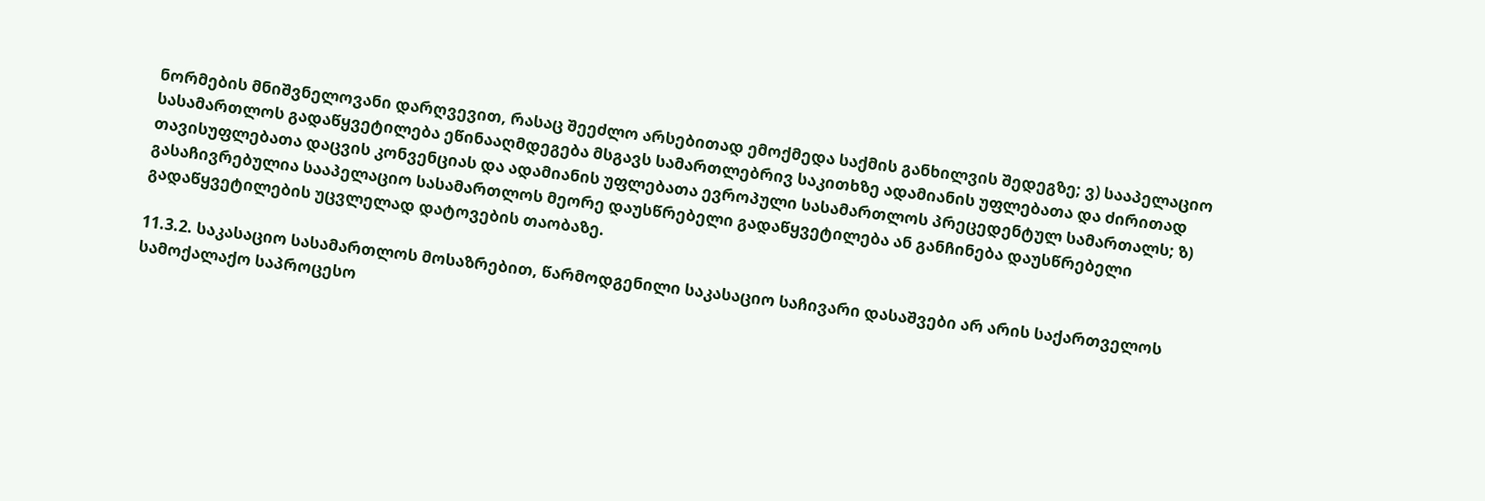ნორმების მნიშვნელოვანი დარღვევით, რასაც შეეძლო არსებითად ემოქმედა საქმის განხილვის შედეგზე; ვ) სააპელაციო სასამართლოს გადაწყვეტილება ეწინააღმდეგება მსგავს სამართლებრივ საკითხზე ადამიანის უფლებათა და ძირითად თავისუფლებათა დაცვის კონვენციას და ადამიანის უფლებათა ევროპული სასამართლოს პრეცედენტულ სამართალს; ზ) გასაჩივრებულია სააპელაციო სასამართლოს მეორე დაუსწრებელი გადაწყვეტილება ან განჩინება დაუსწრებელი გადაწყვეტილების უცვლელად დატოვების თაობაზე.

11.3.2. საკასაციო სასამართლოს მოსაზრებით, წარმოდგენილი საკასაციო საჩივარი დასაშვები არ არის საქართველოს სამოქალაქო საპროცესო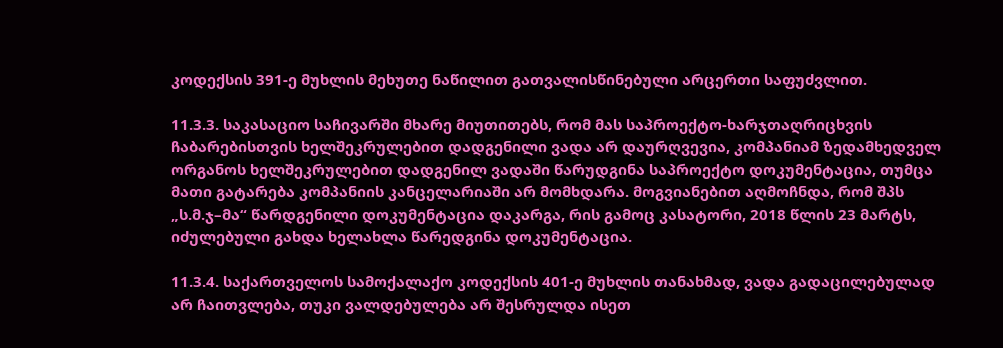კოდექსის 391-ე მუხლის მეხუთე ნაწილით გათვალისწინებული არცერთი საფუძვლით.

11.3.3. საკასაციო საჩივარში მხარე მიუთითებს, რომ მას საპროექტო-ხარჯთაღრიცხვის ჩაბარებისთვის ხელშეკრულებით დადგენილი ვადა არ დაურღვევია, კომპანიამ ზედამხედველ ორგანოს ხელშეკრულებით დადგენილ ვადაში წარუდგინა საპროექტო დოკუმენტაცია, თუმცა მათი გატარება კომპანიის კანცელარიაში არ მომხდარა. მოგვიანებით აღმოჩნდა, რომ შპს „ს.მ.ჯ–მა“ წარდგენილი დოკუმენტაცია დაკარგა, რის გამოც კასატორი, 2018 წლის 23 მარტს, იძულებული გახდა ხელახლა წარედგინა დოკუმენტაცია.

11.3.4. საქართველოს სამოქალაქო კოდექსის 401-ე მუხლის თანახმად, ვადა გადაცილებულად არ ჩაითვლება, თუკი ვალდებულება არ შესრულდა ისეთ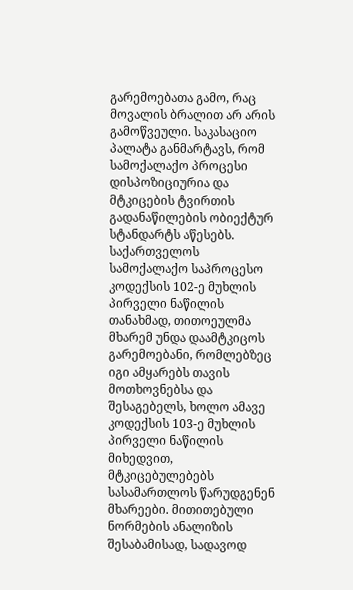გარემოებათა გამო, რაც მოვალის ბრალით არ არის გამოწვეული. საკასაციო პალატა განმარტავს, რომ სამოქალაქო პროცესი დისპოზიციურია და მტკიცების ტვირთის გადანაწილების ობიექტურ სტანდარტს აწესებს. საქართველოს სამოქალაქო საპროცესო კოდექსის 102-ე მუხლის პირველი ნაწილის თანახმად, თითოეულმა მხარემ უნდა დაამტკიცოს გარემოებანი, რომლებზეც იგი ამყარებს თავის მოთხოვნებსა და შესაგებელს, ხოლო ამავე კოდექსის 103-ე მუხლის პირველი ნაწილის მიხედვით, მტკიცებულებებს სასამართლოს წარუდგენენ მხარეები. მითითებული ნორმების ანალიზის შესაბამისად, სადავოდ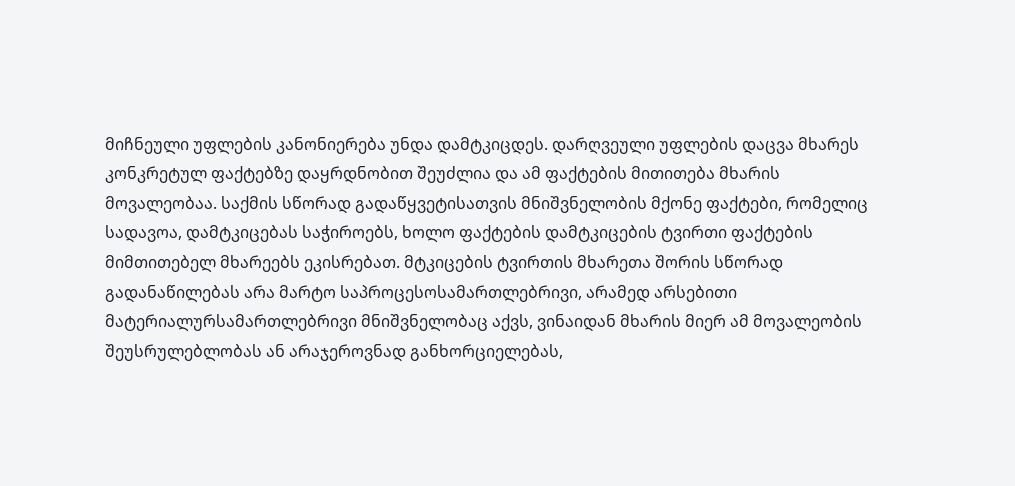მიჩნეული უფლების კანონიერება უნდა დამტკიცდეს. დარღვეული უფლების დაცვა მხარეს კონკრეტულ ფაქტებზე დაყრდნობით შეუძლია და ამ ფაქტების მითითება მხარის მოვალეობაა. საქმის სწორად გადაწყვეტისათვის მნიშვნელობის მქონე ფაქტები, რომელიც სადავოა, დამტკიცებას საჭიროებს, ხოლო ფაქტების დამტკიცების ტვირთი ფაქტების მიმთითებელ მხარეებს ეკისრებათ. მტკიცების ტვირთის მხარეთა შორის სწორად გადანაწილებას არა მარტო საპროცესოსამართლებრივი, არამედ არსებითი მატერიალურსამართლებრივი მნიშვნელობაც აქვს, ვინაიდან მხარის მიერ ამ მოვალეობის შეუსრულებლობას ან არაჯეროვნად განხორციელებას,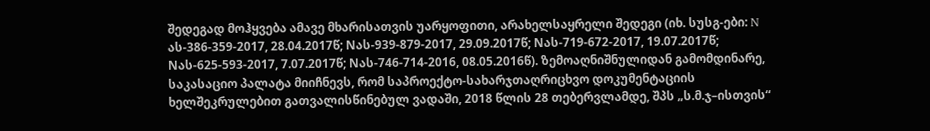შედეგად მოჰყვება ამავე მხარისათვის უარყოფითი, არახელსაყრელი შედეგი (იხ. სუსგ-ები: N ას-386-359-2017, 28.04.2017წ; Nას-939-879-2017, 29.09.2017წ; Nას-719-672-2017, 19.07.2017წ; Nას-625-593-2017, 7.07.2017წ; Nას-746-714-2016, 08.05.2016წ). ზემოაღნიშნულიდან გამომდინარე, საკასაციო პალატა მიიჩნევს, რომ საპროექტო-სახარჯთაღრიცხვო დოკუმენტაციის ხელშეკრულებით გათვალისწინებულ ვადაში, 2018 წლის 28 თებერვლამდე, შპს „ს.მ.ჯ–ისთვის“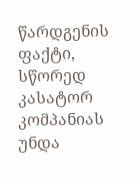წარდგენის ფაქტი, სწორედ კასატორ კომპანიას უნდა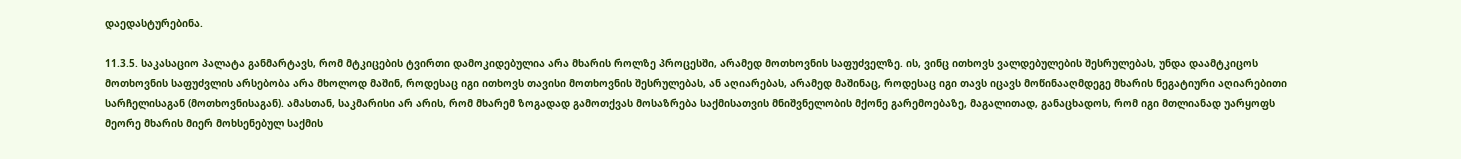დაედასტურებინა.

11.3.5. საკასაციო პალატა განმარტავს, რომ მტკიცების ტვირთი დამოკიდებულია არა მხარის როლზე პროცესში, არამედ მოთხოვნის საფუძველზე. ის, ვინც ითხოვს ვალდებულების შესრულებას, უნდა დაამტკიცოს მოთხოვნის საფუძვლის არსებობა არა მხოლოდ მაშინ, როდესაც იგი ითხოვს თავისი მოთხოვნის შესრულებას, ან აღიარებას, არამედ მაშინაც, როდესაც იგი თავს იცავს მოწინააღმდეგე მხარის ნეგატიური აღიარებითი სარჩელისაგან (მოთხოვნისაგან). ამასთან, საკმარისი არ არის, რომ მხარემ ზოგადად გამოთქვას მოსაზრება საქმისათვის მნიშვნელობის მქონე გარემოებაზე, მაგალითად, განაცხადოს, რომ იგი მთლიანად უარყოფს მეორე მხარის მიერ მოხსენებულ საქმის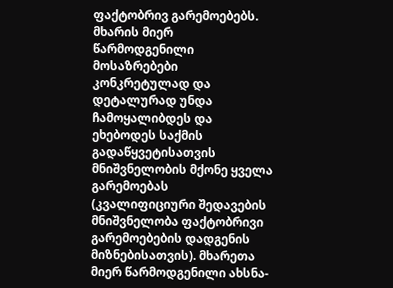ფაქტობრივ გარემოებებს. მხარის მიერ წარმოდგენილი მოსაზრებები კონკრეტულად და დეტალურად უნდა ჩამოყალიბდეს და ეხებოდეს საქმის გადაწყვეტისათვის მნიშვნელობის მქონე ყველა გარემოებას (კვალიფიციური შედავების მნიშვნელობა ფაქტობრივი გარემოებების დადგენის მიზნებისათვის). მხარეთა მიერ წარმოდგენილი ახსნა-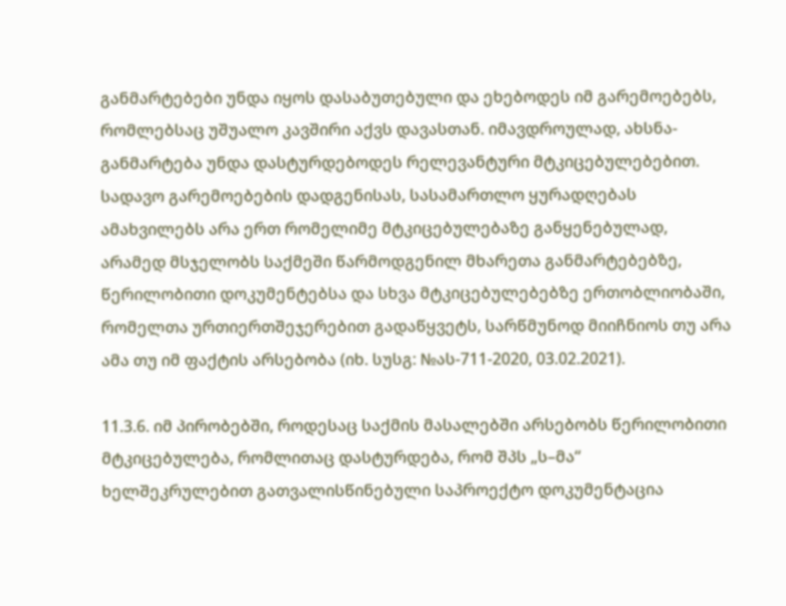განმარტებები უნდა იყოს დასაბუთებული და ეხებოდეს იმ გარემოებებს, რომლებსაც უშუალო კავშირი აქვს დავასთან. იმავდროულად, ახსნა-განმარტება უნდა დასტურდებოდეს რელევანტური მტკიცებულებებით. სადავო გარემოებების დადგენისას, სასამართლო ყურადღებას ამახვილებს არა ერთ რომელიმე მტკიცებულებაზე განყენებულად, არამედ მსჯელობს საქმეში წარმოდგენილ მხარეთა განმარტებებზე, წერილობითი დოკუმენტებსა და სხვა მტკიცებულებებზე ერთობლიობაში, რომელთა ურთიერთშეჯერებით გადაწყვეტს, სარწმუნოდ მიიჩნიოს თუ არა ამა თუ იმ ფაქტის არსებობა (იხ. სუსგ: №ას-711-2020, 03.02.2021).

11.3.6. იმ პირობებში, როდესაც საქმის მასალებში არსებობს წერილობითი მტკიცებულება, რომლითაც დასტურდება, რომ შპს „ს–მა“ ხელშეკრულებით გათვალისწინებული საპროექტო დოკუმენტაცია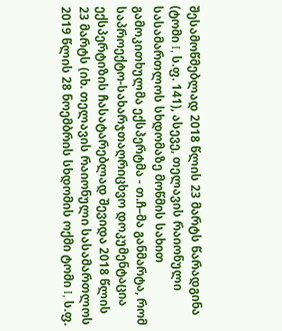შესამოწმებლად 2018 წლის 23 მარტს წარადგინა (ტომი I, ს.ფ. 141), ასევე, თელავის რაიონული სასამართლოს სხდომაზე მოწმის სახით გამოკითხულმა ექსპერტმა - თ.ჩ–მა განმარტა, რომ საპროექტო-სახარჯთაღრიცხვო დოკუმენტაცია ექსპერტიზის ჩასატარებლად შევიდა 2018 წლის 23 მარტს (იხ. თელავის რაიონული სასამართლოს 2019 წლის 28 ნოემბრის სხდომის ოქმი ტომი I, ს.ფ.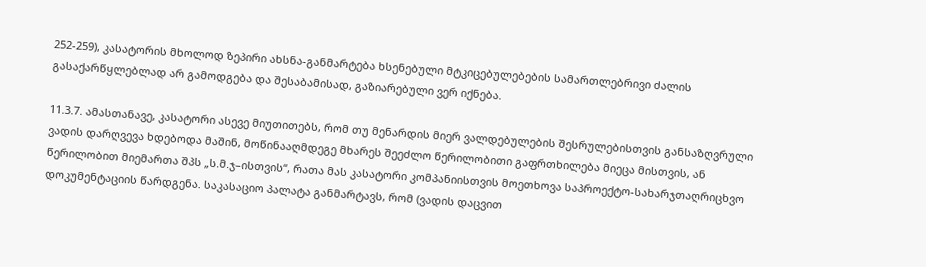252-259), კასატორის მხოლოდ ზეპირი ახსნა-განმარტება ხსენებული მტკიცებულებების სამართლებრივი ძალის გასაქარწყლებლად არ გამოდგება და შესაბამისად, გაზიარებული ვერ იქნება.

11.3.7. ამასთანავე, კასატორი ასევე მიუთითებს, რომ თუ მენარდის მიერ ვალდებულების შესრულებისთვის განსაზღვრული ვადის დარღვევა ხდებოდა მაშინ, მოწინააღმდეგე მხარეს შეეძლო წერილობითი გაფრთხილება მიეცა მისთვის, ან წერილობით მიემართა შპს „ს.მ.ჯ–ისთვის“, რათა მას კასატორი კომპანიისთვის მოეთხოვა საპროექტო-სახარჯთაღრიცხვო დოკუმენტაციის წარდგენა. საკასაციო პალატა განმარტავს, რომ (ვადის დაცვით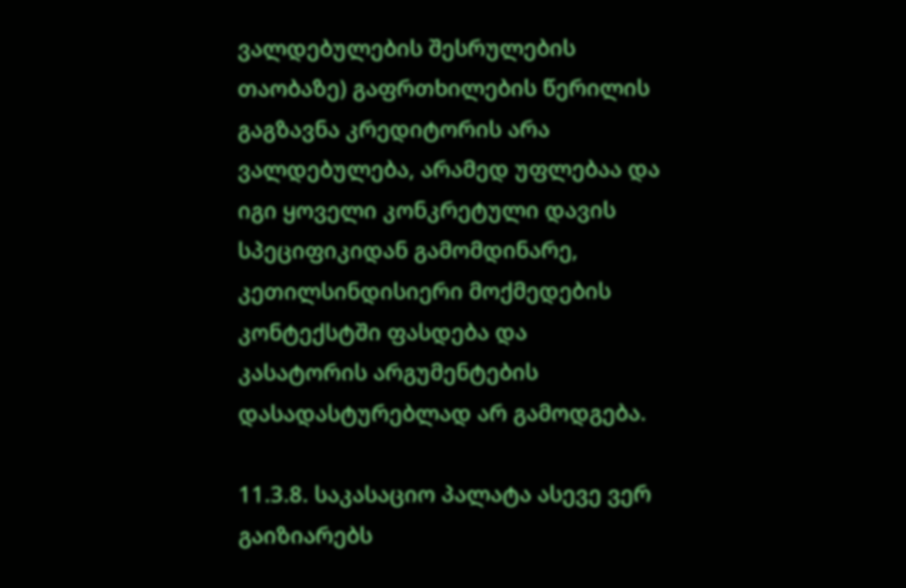ვალდებულების შესრულების თაობაზე) გაფრთხილების წერილის გაგზავნა კრედიტორის არა ვალდებულება, არამედ უფლებაა და იგი ყოველი კონკრეტული დავის სპეციფიკიდან გამომდინარე, კეთილსინდისიერი მოქმედების კონტექსტში ფასდება და კასატორის არგუმენტების დასადასტურებლად არ გამოდგება.

11.3.8. საკასაციო პალატა ასევე ვერ გაიზიარებს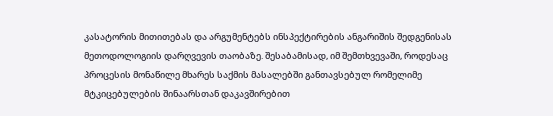კასატორის მითითებას და არგუმენტებს ინსპექტირების ანგარიშის შედგენისას მეთოდოლოგიის დარღვევის თაობაზე. შესაბამისად, იმ შემთხვევაში, როდესაც პროცესის მონაწილე მხარეს საქმის მასალებში განთავსებულ რომელიმე მტკიცებულების შინაარსთან დაკავშირებით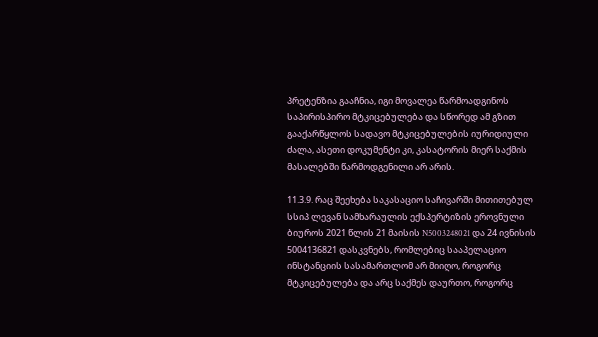პრეტენზია გააჩნია, იგი მოვალეა წარმოადგინოს საპირისპირო მტკიცებულება და სწორედ ამ გზით გააქარწყლოს სადავო მტკიცებულების იურიდიული ძალა, ასეთი დოკუმენტი კი, კასატორის მიერ საქმის მასალებში წარმოდგენილი არ არის.

11.3.9. რაც შეეხება საკასაციო საჩივარში მითითებულ სსიპ ლევან სამხარაულის ექსპერტიზის ეროვნული ბიუროს 2021 წლის 21 მაისის N5003248021 და 24 ივნისის 5004136821 დასკვნებს, რომლებიც სააპელაციო ინსტანციის სასამართლომ არ მიიღო, როგორც მტკიცებულება და არც საქმეს დაურთო, როგორც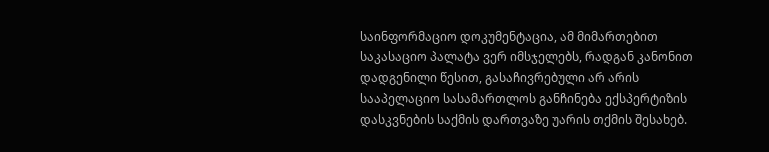საინფორმაციო დოკუმენტაცია, ამ მიმართებით საკასაციო პალატა ვერ იმსჯელებს, რადგან კანონით დადგენილი წესით, გასაჩივრებული არ არის სააპელაციო სასამართლოს განჩინება ექსპერტიზის დასკვნების საქმის დართვაზე უარის თქმის შესახებ.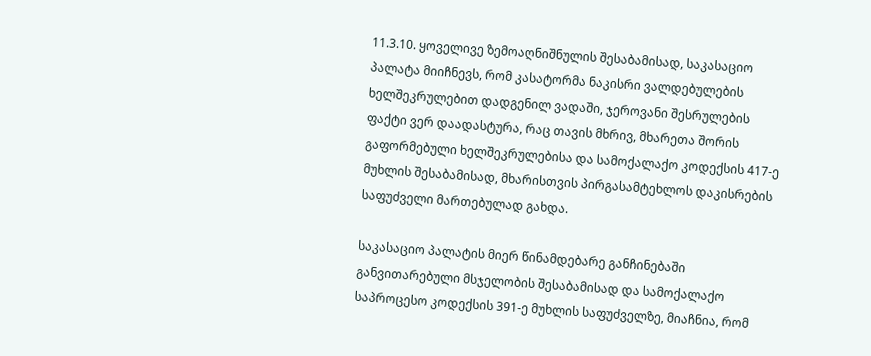11.3.10. ყოველივე ზემოაღნიშნულის შესაბამისად, საკასაციო პალატა მიიჩნევს, რომ კასატორმა ნაკისრი ვალდებულების ხელშეკრულებით დადგენილ ვადაში, ჯეროვანი შესრულების ფაქტი ვერ დაადასტურა, რაც თავის მხრივ, მხარეთა შორის გაფორმებული ხელშეკრულებისა და სამოქალაქო კოდექსის 417-ე მუხლის შესაბამისად, მხარისთვის პირგასამტეხლოს დაკისრების საფუძველი მართებულად გახდა.

საკასაციო პალატის მიერ წინამდებარე განჩინებაში განვითარებული მსჯელობის შესაბამისად და სამოქალაქო საპროცესო კოდექსის 391-ე მუხლის საფუძველზე, მიაჩნია, რომ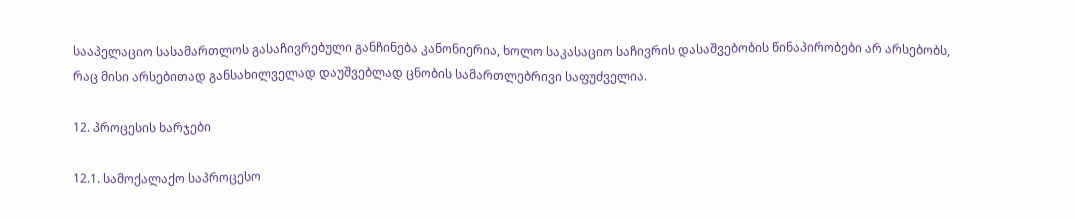სააპელაციო სასამართლოს გასაჩივრებული განჩინება კანონიერია, ხოლო საკასაციო საჩივრის დასაშვებობის წინაპირობები არ არსებობს, რაც მისი არსებითად განსახილველად დაუშვებლად ცნობის სამართლებრივი საფუძველია.

12. პროცესის ხარჯები

12.1. სამოქალაქო საპროცესო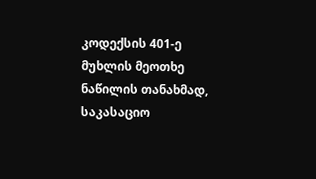კოდექსის 401-ე მუხლის მეოთხე ნაწილის თანახმად, საკასაციო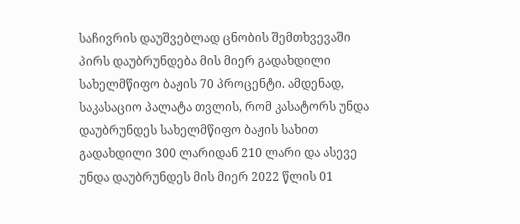საჩივრის დაუშვებლად ცნობის შემთხვევაში პირს დაუბრუნდება მის მიერ გადახდილი სახელმწიფო ბაჟის 70 პროცენტი. ამდენად, საკასაციო პალატა თვლის, რომ კასატორს უნდა დაუბრუნდეს სახელმწიფო ბაჟის სახით გადახდილი 300 ლარიდან 210 ლარი და ასევე უნდა დაუბრუნდეს მის მიერ 2022 წლის 01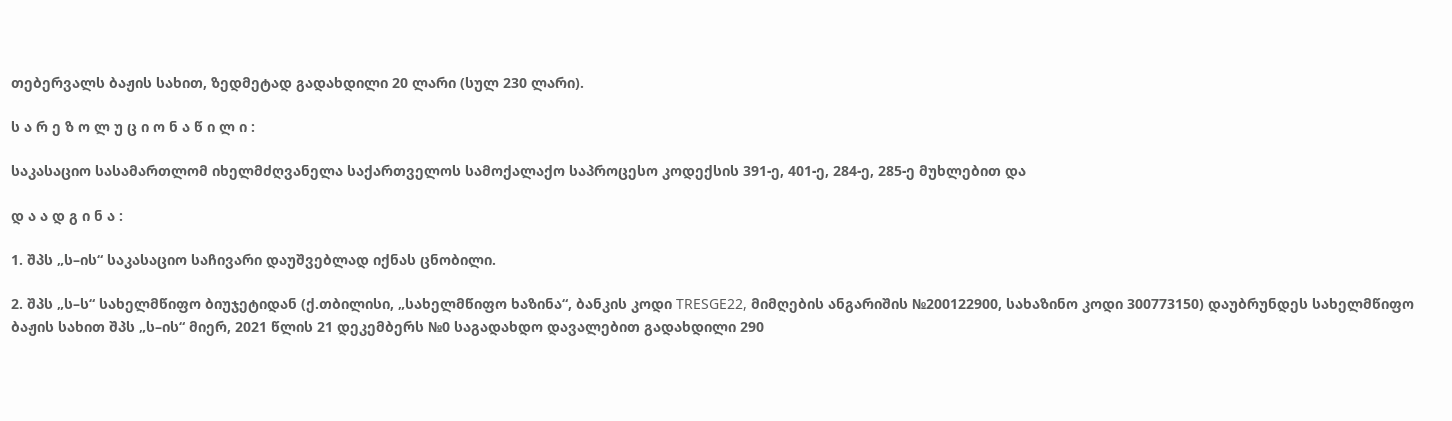თებერვალს ბაჟის სახით, ზედმეტად გადახდილი 20 ლარი (სულ 230 ლარი).

ს ა რ ე ზ ო ლ უ ც ი ო ნ ა წ ი ლ ი :

საკასაციო სასამართლომ იხელმძღვანელა საქართველოს სამოქალაქო საპროცესო კოდექსის 391-ე, 401-ე, 284-ე, 285-ე მუხლებით და

დ ა ა დ გ ი ნ ა :

1. შპს „ს–ის“ საკასაციო საჩივარი დაუშვებლად იქნას ცნობილი.

2. შპს „ს–ს“ სახელმწიფო ბიუჯეტიდან (ქ.თბილისი, „სახელმწიფო ხაზინა“, ბანკის კოდი TRESGE22, მიმღების ანგარიშის №200122900, სახაზინო კოდი 300773150) დაუბრუნდეს სახელმწიფო ბაჟის სახით შპს „ს–ის“ მიერ, 2021 წლის 21 დეკემბერს №0 საგადახდო დავალებით გადახდილი 290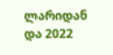ლარიდან და 2022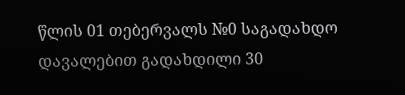წლის 01 თებერვალს №0 საგადახდო დავალებით გადახდილი 30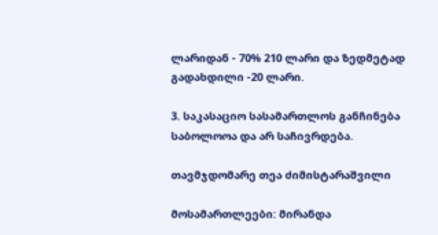ლარიდან - 70% 210 ლარი და ზედმეტად გადახდილი -20 ლარი.

3. საკასაციო სასამართლოს განჩინება საბოლოოა და არ საჩივრდება.

თავმჯდომარე თეა ძიმისტარაშვილი

მოსამართლეები: მირანდა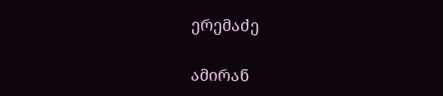ერემაძე

ამირან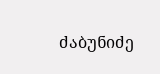ძაბუნიძე